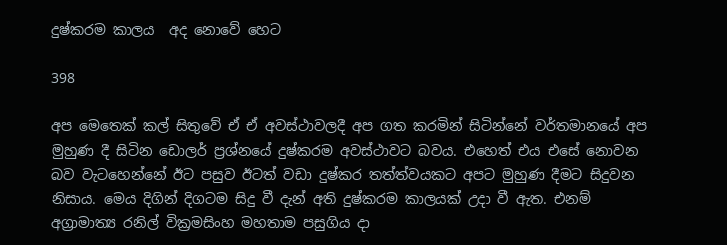දුෂ්කරම කාලය  අද නොවේ හෙට

398

අප මෙතෙක් කල් සිතුවේ ඒ ඒ අවස්ථාවලදී අප ගත කරමින් සිටින්නේ වර්තමානයේ අප මුහුණ දී සිටින ඩොලර් ප්‍රශ්නයේ දුෂ්කරම අවස්ථාවට බවය. එහෙත් එය එසේ නොවන බව වැටහෙන්නේ ඊට පසුව ඊටත් වඩා දුෂ්කර තත්ත්වයකට අපට මුහුණ දීමට සිදුවන නිසාය. මෙය දිගින් දිගටම සිදු වී දැන් අති දුෂ්කරම කාලයක් උදා වී ඇත. එනම් අග්‍රාමාත්‍ය රනිල් වික්‍රමසිංහ මහතාම පසුගිය දා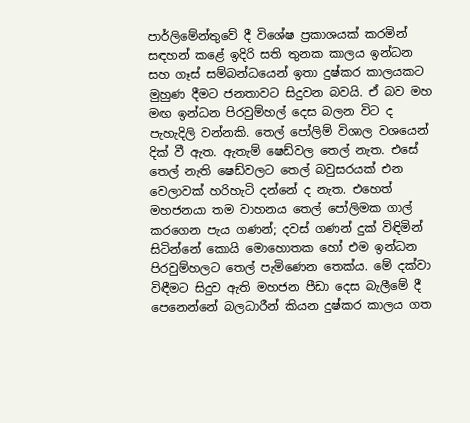පාර්ලිමේන්තුවේ දී විශේෂ ප්‍රකාශයක් කරමින් සඳහන් කළේ ඉදිරි සති තුනක කාලය ඉන්ධන සහ ගෑස් සම්බන්ධයෙන් ඉතා දුෂ්කර කාලයකට මුහුණ දීමට ජනතාවට සිදුවන බවයි. ඒ බව මහ මඟ ඉන්ධන පිරවුම්හල් දෙස බලන විට ද පැහැදිලි වන්නකි. තෙල් පෝලිම් විශාල වශයෙන් දික් වී ඇත. ඇතැම් ෂෙඩ්වල තෙල් නැත. එසේ තෙල් නැති ෂෙඩ්වලට තෙල් බවුසරයක් එන වෙලාවක් හරිහැටි දන්නේ ද නැත. එහෙත් මහජනයා තම වාහනය තෙල් පෝලිමක ගාල් කරගෙන පැය ගණන්; දවස් ගණන් දුක් විඳිමින් සිටින්නේ කොයි මොහොතක හෝ එම ඉන්ධන පිරවුම්හලට තෙල් පැමිණෙන තෙක්ය. මේ දක්වා විඳීමට සිදුව ඇති මහජන පීඩා දෙස බැලීමේ දී පෙනෙන්නේ බලධාරීන් කියන දුෂ්කර කාලය ගත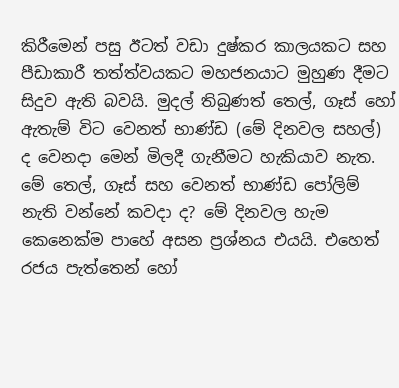කිරීමෙන් පසු ඊටත් වඩා දුෂ්කර කාලයකට සහ පීඩාකාරී තත්ත්වයකට මහජනයාට මුහුණ දීමට සිදුව ඇති බවයි. මුදල් තිබුණත් තෙල්, ගෑස් හෝ ඇතැම් විට වෙනත් භාණ්ඩ (මේ දිනවල සහල්) ද වෙනදා මෙන් මිලදී ගැනීමට හැකියාව නැත. මේ තෙල්, ගෑස් සහ වෙනත් භාණ්ඩ පෝලිම් නැති වන්නේ කවදා ද? මේ දිනවල හැම කෙනෙක්ම පාහේ අසන ප්‍රශ්නය එයයි. එහෙත් රජය පැත්තෙන් හෝ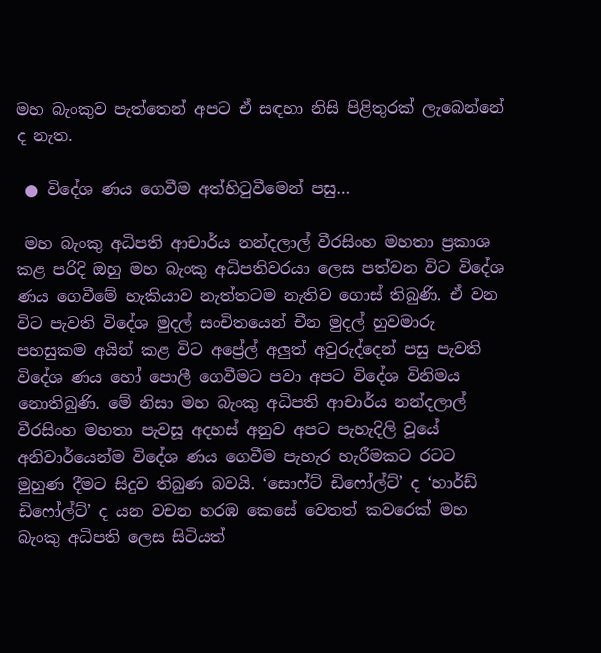මහ බැංකුව පැත්තෙන් අපට ඒ සඳහා නිසි පිළිතුරක් ලැබෙන්නේ ද නැත.

 ● විදේශ ණය ගෙවීම අත්හිටුවීමෙන් පසු…

 මහ බැංකු අධිපති ආචාර්ය නන්දලාල් වීරසිංහ මහතා ප්‍රකාශ කළ පරිදි ඔහු මහ බැංකු අධිපතිවරයා ලෙස පත්වන විට විදේශ ණය ගෙවීමේ හැකියාව නැත්තටම නැතිව ගොස් තිබුණි. ඒ වන විට පැවති විදේශ මුදල් සංචිතයෙන් චීන මුදල් හුවමාරු පහසුකම අයින් කළ විට අප්‍රේල් අලුත් අවුරුද්දෙන් පසු පැවති විදේශ ණය හෝ පොලී ගෙවීමට පවා අපට විදේශ විනිමය නොතිබුණි. මේ නිසා මහ බැංකු අධිපති ආචාර්ය නන්දලාල් වීරසිංහ මහතා පැවසූ අදහස් අනුව අපට පැහැදිලි වූයේ අනිවාර්යෙන්ම විදේශ ණය ගෙවීම පැහැර හැරීමකට රටට මුහුණ දීමට සිදුව තිබුණ බවයි. ‘සොෆ්ට් ඩිෆෝල්ට්’ ද ‘හාර්ඩ් ඩිෆෝල්ට්’ ද යන වචන හරඹ කෙසේ වෙතත් කවරෙක් මහ බැංකු අධිපති ලෙස සිටියත්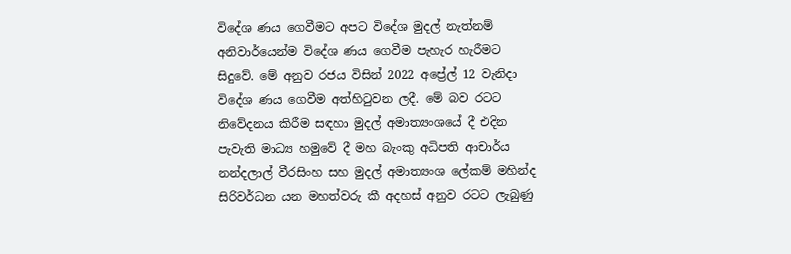විදේශ ණය ගෙවීමට අපට විදේශ මුදල් නැත්නම් අනිවාර්යෙන්ම විදේශ ණය ගෙවීම පැහැර හැරීමට සිදුවේ. මේ අනුව රජය විසින් 2022 අප්‍රේල් 12 වැනිදා විදේශ ණය ගෙවීම අත්හිටුවන ලදී. මේ බව රටට නිවේදනය කිරීම සඳහා මුදල් අමාත්‍යංශයේ දී එදින පැවැති මාධ්‍ය හමුවේ දී මහ බැංකු අධිපති ආචාර්ය නන්දලාල් වීරසිංහ සහ මුදල් අමාත්‍යංශ ලේකම් මහින්ද සිරිවර්ධන යන මහත්වරු කී අදහස් අනුව රටට ලැබුණු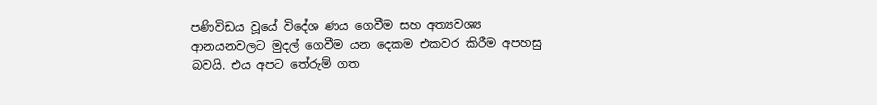පණිවිඩය වූයේ විදේශ ණය ගෙවීම සහ අත්‍යවශ්‍ය ආනයනවලට මුදල් ගෙවීම යන දෙකම එකවර කිරීම අපහසු බවයි. එය අපට තේරුම් ගත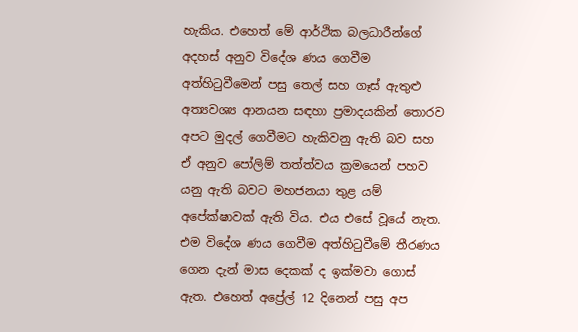හැකිය. එහෙත් මේ ආර්ථික බලධාරීන්ගේ අදහස් අනුව විදේශ ණය ගෙවීම අත්හිටුවීමෙන් පසු තෙල් සහ ගෑස් ඇතුළු අත්‍යවශ්‍ය ආනයන සඳහා ප්‍රමාදයකින් තොරව අපට මුදල් ගෙවීමට හැකිවනු ඇති බව සහ ඒ අනුව පෝලිම් තත්ත්වය ක්‍රමයෙන් පහව යනු ඇති බවට මහජනයා තුළ යම් අපේක්ෂාවක් ඇති විය. එය එසේ වූයේ නැත. එම විදේශ ණය ගෙවීම අත්හිටුවීමේ තීරණය ගෙන දැන් මාස දෙකක් ද ඉක්මවා ගොස් ඇත. එහෙත් අප්‍රේල් 12 දිනෙන් පසු අප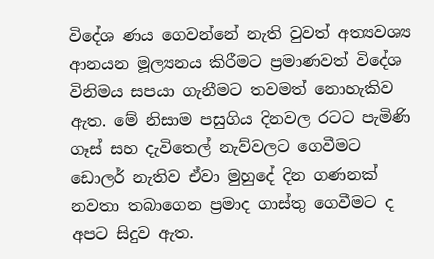විදේශ ණය ගෙවන්නේ නැති වුවත් අත්‍යවශ්‍ය ආනයන මූල්‍යනය කිරීමට ප්‍රමාණවත් විදේශ විනිමය සපයා ගැනීමට තවමත් නොහැකිව ඇත. මේ නිසාම පසුගිය දිනවල රටට පැමිණි ගෑස් සහ දැවිතෙල් නැව්වලට ගෙවීමට ඩොලර් නැතිව ඒවා මුහුදේ දින ගණනක් නවතා තබාගෙන ප්‍රමාද ගාස්තු ගෙවීමට ද අපට සිදුව ඇත.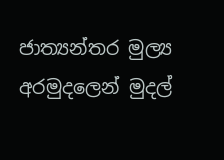ජාත්‍යන්තර මුල්‍ය අරමුදලෙන් මුදල්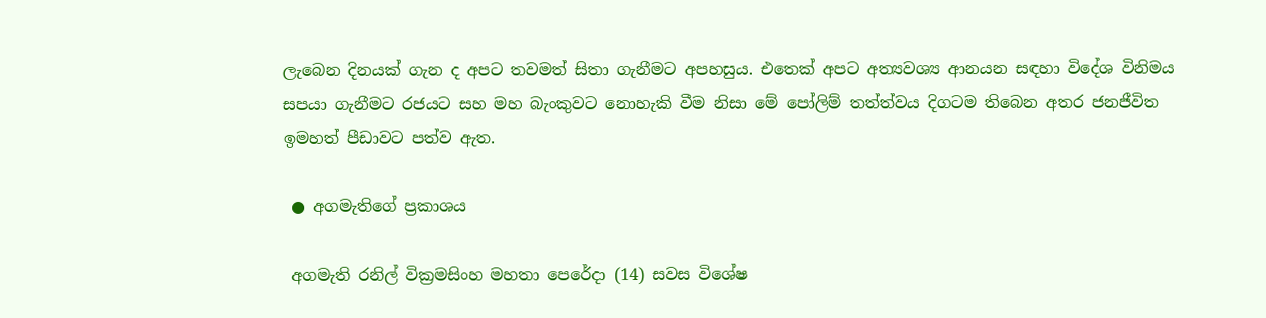ලැබෙන දිනයක් ගැන ද අපට තවමත් සිතා ගැනීමට අපහසුය. එතෙක් අපට අත්‍යවශ්‍ය ආනයන සඳහා විදේශ විනිමය සපයා ගැනීමට රජයට සහ මහ බැංකුවට නොහැකි වීම නිසා මේ පෝලිම් තත්ත්වය දිගටම තිබෙන අතර ජනජීවිත ඉමහත් පීඩාවට පත්ව ඇත.

 ● අගමැතිගේ ප්‍රකාශය

 අගමැති රනිල් වික්‍රමසිංහ මහතා පෙරේදා (14) සවස විශේෂ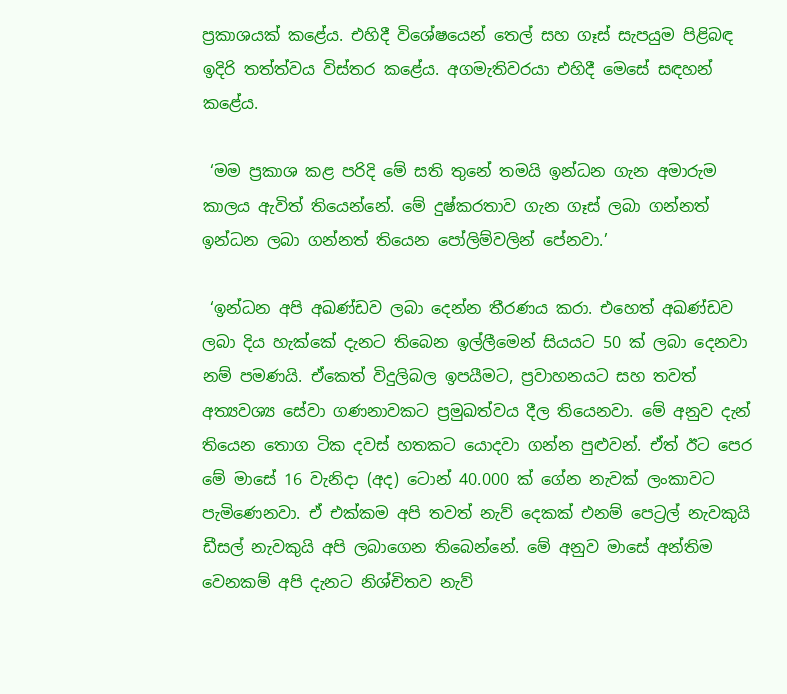ප්‍රකාශයක් කළේය. එහිදී විශේෂයෙන් තෙල් සහ ගෑස් සැපයුම පිළිබඳ ඉදිරි තත්ත්වය විස්තර කළේය. අගමැතිවරයා එහිදී මෙසේ සඳහන් කළේය.

 ‘මම ප්‍රකාශ කළ පරිදි මේ සති තුනේ තමයි ඉන්ධන ගැන අමාරුම කාලය ඇවිත් තියෙන්නේ. මේ දුෂ්කරතාව ගැන ගෑස් ලබා ගන්නත් ඉන්ධන ලබා ගන්නත් තියෙන පෝලිම්වලින් පේනවා.’

 ‘ඉන්ධන අපි අඛණ්ඩව ලබා දෙන්න තීරණය කරා. එහෙත් අඛණ්ඩව ලබා දිය හැක්කේ දැනට තිබෙන ඉල්ලීමෙන් සියයට 50 ක් ලබා දෙනවා නම් පමණයි. ඒකෙත් විදුලිබල ඉපයීමට, ප්‍රවාහනයට සහ තවත් අත්‍යවශ්‍ය සේවා ගණනාවකට ප්‍රමුඛත්වය දීල තියෙනවා. මේ අනුව දැන් තියෙන තොග ටික දවස් හතකට යොදවා ගන්න පුළුවන්. ඒත් ඊට පෙර මේ මාසේ 16 වැනිදා (අද) ටොන් 40.000 ක් ගේන නැවක් ලංකාවට පැමිණෙනවා. ඒ එක්කම අපි තවත් නැව් දෙකක් එනම් පෙට්‍රල් නැවකුයි ඩීසල් නැවකුයි අපි ලබාගෙන තිබෙන්නේ. මේ අනුව මාසේ අන්තිම වෙනකම් අපි දැනට නිශ්චිතව නැව්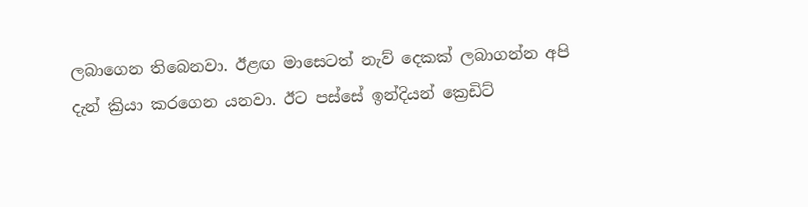ලබාගෙන තිබෙනවා. ඊළඟ මාසෙටත් නැව් දෙකක් ලබාගන්න අපි දැන් ක්‍රියා කරගෙන යනවා. ඊට පස්සේ ඉන්දියන් ක්‍රෙඩිට්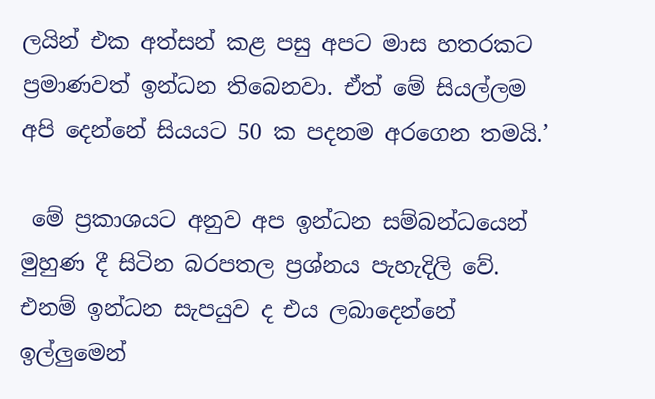ලයින් එක අත්සන් කළ පසු අපට මාස හතරකට ප්‍රමාණවත් ඉන්ධන තිබෙනවා. ඒත් මේ සියල්ලම අපි දෙන්නේ සියයට 50 ක පදනම අරගෙන තමයි.’

 මේ ප්‍රකාශයට අනුව අප ඉන්ධන සම්බන්ධයෙන් මුහුණ දී සිටින බරපතල ප්‍රශ්නය පැහැදිලි වේ. එනම් ඉන්ධන සැපයුව ද එය ලබාදෙන්නේ ඉල්ලුමෙන්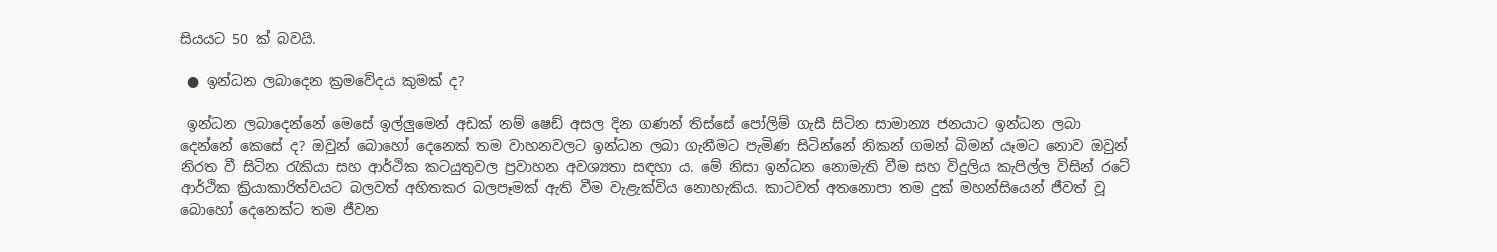සියයට 50 ක් බවයි.

 ● ඉන්ධන ලබාදෙන ක්‍රමවේදය කුමක් ද?

 ඉන්ධන ලබාදෙන්නේ මෙසේ ඉල්ලුමෙන් අඩක් නම් ෂෙඩ් අසල දින ගණන් තිස්සේ පෝලිම් ගැසී සිටින සාමාන්‍ය ජනයාට ඉන්ධන ලබා දෙන්නේ කෙසේ ද? ඔවුන් බොහෝ දෙනෙක් තම වාහනවලට ඉන්ධන ලබා ගැනීමට පැමිණ සිටින්නේ නිකන් ගමන් බිමන් යෑමට නොව ඔවුන් නිරත වී සිටින රැකියා සහ ආර්ථික කටයුතුවල ප්‍රවාහන අවශ්‍යතා සඳහා ය. මේ නිසා ඉන්ධන නොමැති වීම සහ විදුලිය කැපිල්ල විසින් රටේ ආර්ථික ක්‍රියාකාරිත්වයට බලවත් අහිතකර බලපෑමක් ඇති වීම වැළැක්විය නොහැකිය. කාටවත් අතනොපා තම දුක් මහන්සියෙන් ජීවත් වූ බොහෝ දෙනෙක්ට තම ජීවන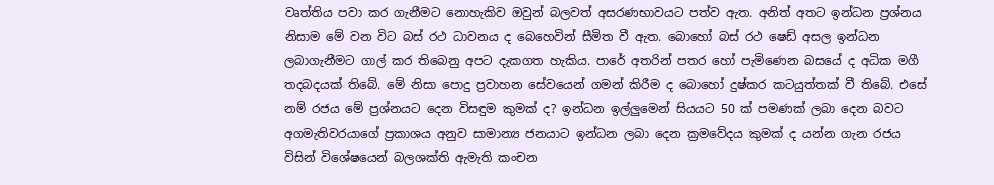වෘත්තිය පවා කර ගැනීමට නොහැකිව ඔවුන් බලවත් අසරණභාවයට පත්ව ඇත. අනිත් අතට ඉන්ධන ප්‍රශ්නය නිසාම මේ වන විට බස් රථ ධාවනය ද බෙහෙවින් සීමිත වී ඇත. බොහෝ බස් රථ ෂෙඩ් අසල ඉන්ධන ලබාගැනීමට ගාල් කර තිබෙනු අපට දැකගත හැකිය. පාරේ අතරින් පතර හෝ පැමිණෙන බසයේ ද අධික මගී තදබදයක් තිබේ. මේ නිසා පොදු ප්‍රවාහන සේවයෙන් ගමන් කිරීම ද බොහෝ දුෂ්කර කටයුත්තක් වී තිබේ. එසේ නම් රජය මේ ප්‍රශ්නයට දෙන විසඳුම කුමක් ද? ඉන්ධන ඉල්ලුමෙන් සියයට 50 ක් පමණක් ලබා දෙන බවට අගමැතිවරයාගේ ප්‍රකාශය අනුව සාමාන්‍ය ජනයාට ඉන්ධන ලබා දෙන ක්‍රමවේදය කුමක් ද යන්න ගැන රජය විසින් විශේෂයෙන් බලශක්ති ඇමැති කංචන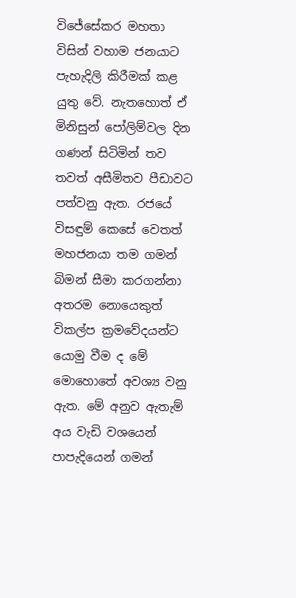විජේසේකර මහතා විසින් වහාම ජනයාට පැහැදිලි කිරීමක් කළ යුතු වේ. නැතහොත් ඒ මිනිසුන් පෝලිම්වල දින ගණන් සිටිමින් තව තවත් අසීමිතව පීඩාවට පත්වනු ඇත. රජයේ විසඳුම් කෙසේ වෙතත් මහජනයා තම ගමන් බිමන් සීමා කරගන්නා අතරම නොයෙකුත් විකල්ප ක්‍රමවේදයන්ට යොමු වීම ද මේ මොහොතේ අවශ්‍ය වනු ඇත. මේ අනුව ඇතැම් අය වැඩි වශයෙන් පාපැදියෙන් ගමන්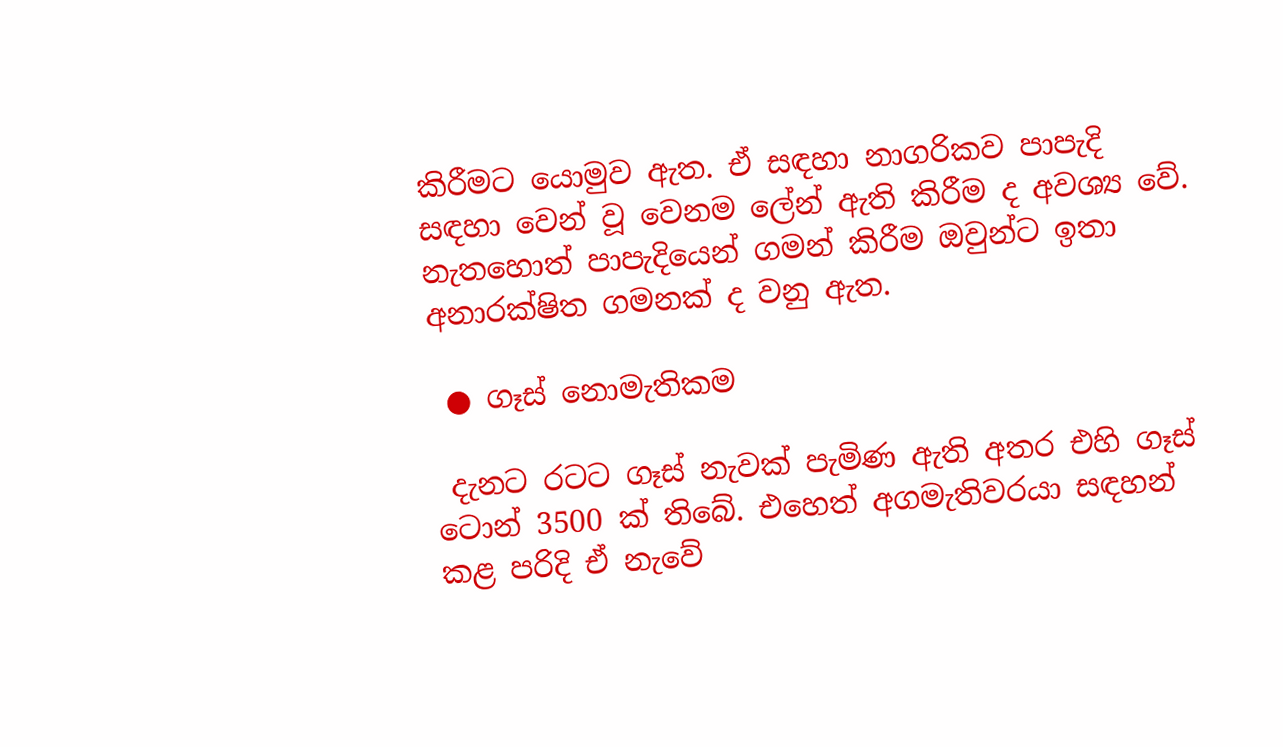කිරීමට යොමුව ඇත. ඒ සඳහා නාගරිකව පාපැදි සඳහා වෙන් වූ වෙනම ලේන් ඇති කිරීම ද අවශ්‍ය වේ. නැතහොත් පාපැදියෙන් ගමන් කිරීම ඔවුන්ට ඉතා අනාරක්ෂිත ගමනක් ද වනු ඇත.

 ● ගෑස් නොමැතිකම

 දැනට රටට ගෑස් නැවක් පැමිණ ඇති අතර එහි ගෑස් ටොන් 3500 ක් තිබේ. එහෙත් අගමැතිවරයා සඳහන් කළ පරිදි ඒ නැවේ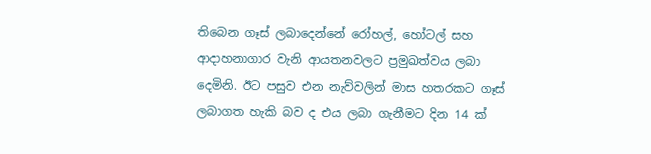තිබෙන ගෑස් ලබාදෙන්නේ රෝහල්, හෝටල් සහ ආදාහනාගාර වැනි ආයතනවලට ප්‍රමුඛත්වය ලබා දෙමිනි. ඊට පසුව එන නැව්වලින් මාස හතරකට ගෑස් ලබාගත හැකි බව ද එය ලබා ගැනීමට දින 14 ක්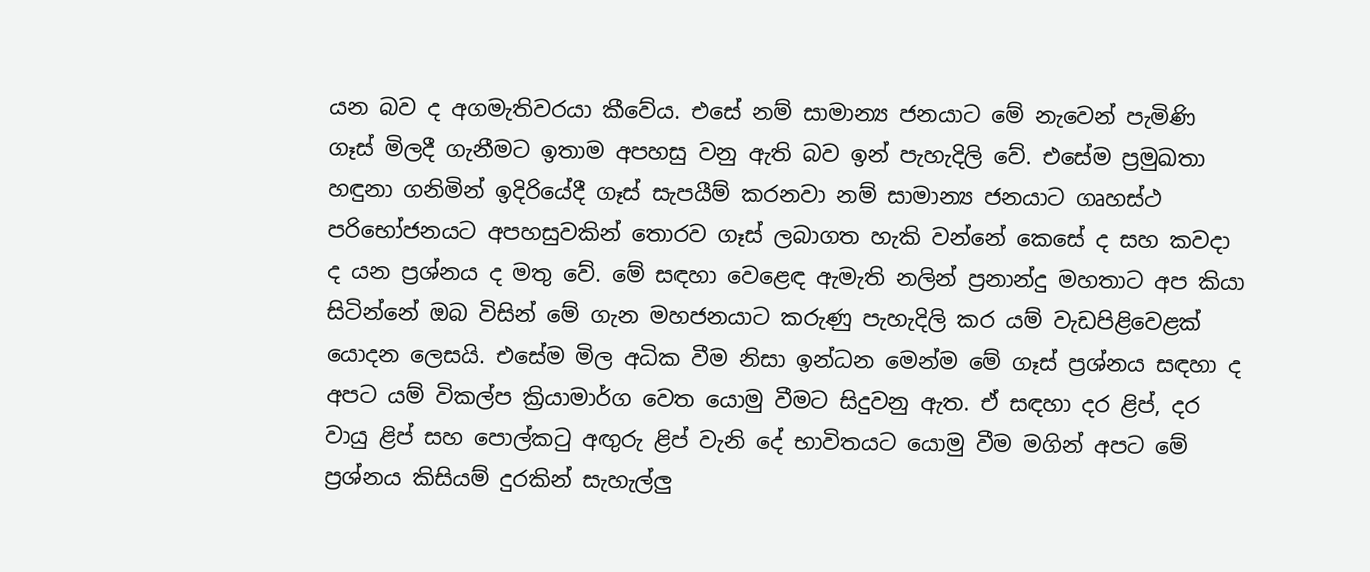යන බව ද අගමැතිවරයා කීවේය. එසේ නම් සාමාන්‍ය ජනයාට මේ නැවෙන් පැමිණි ගෑස් මිලදී ගැනීමට ඉතාම අපහසු වනු ඇති බව ඉන් පැහැදිලි වේ. එසේම ප්‍රමුඛතා හඳුනා ගනිමින් ඉදිරියේදී ගෑස් සැපයීම් කරනවා නම් සාමාන්‍ය ජනයාට ගෘහස්ථ පරිභෝජනයට අපහසුවකින් තොරව ගෑස් ලබාගත හැකි වන්නේ කෙසේ ද සහ කවදා ද යන ප්‍රශ්නය ද මතු වේ. මේ සඳහා වෙළෙඳ ඇමැති නලින් ප්‍රනාන්දු මහතාට අප කියා සිටින්නේ ඔබ විසින් මේ ගැන මහජනයාට කරුණු පැහැදිලි කර යම් වැඩපිළිවෙළක් යොදන ලෙසයි. එසේම මිල අධික වීම නිසා ඉන්ධන මෙන්ම මේ ගෑස් ප්‍රශ්නය සඳහා ද අපට යම් විකල්ප ක්‍රියාමාර්ග වෙත යොමු වීමට සිදුවනු ඇත. ඒ සඳහා දර ළිප්, දර වායු ළිප් සහ පොල්කටු අඟුරු ළිප් වැනි දේ භාවිතයට යොමු වීම මගින් අපට මේ ප්‍රශ්නය කිසියම් දුරකින් සැහැල්ලු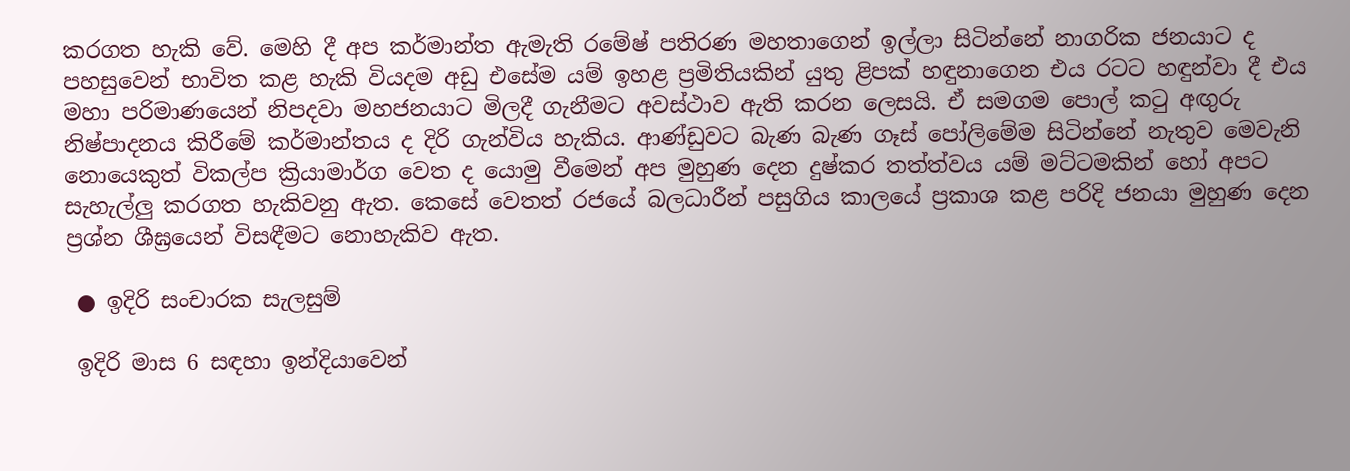කරගත හැකි වේ. මෙහි දී අප කර්මාන්ත ඇමැති රමේෂ් පතිරණ මහතාගෙන් ඉල්ලා සිටින්නේ නාගරික ජනයාට ද පහසුවෙන් භාවිත කළ හැකි වියදම අඩු එසේම යම් ඉහළ ප්‍රමිතියකින් යුතු ළිපක් හඳුනාගෙන එය රටට හඳුන්වා දී එය මහා පරිමාණයෙන් නිපදවා මහජනයාට මිලදී ගැනීමට අවස්ථාව ඇති කරන ලෙසයි. ඒ සමගම පොල් කටු අඟුරු නිෂ්පාදනය කිරීමේ කර්මාන්තය ද දිරි ගැන්විය හැකිය. ආණ්ඩුවට බැණ බැණ ගෑස් පෝලිමේම සිටින්නේ නැතුව මෙවැනි නොයෙකුත් විකල්ප ක්‍රියාමාර්ග වෙත ද යොමු වීමෙන් අප මුහුණ දෙන දුෂ්කර තත්ත්වය යම් මට්ටමකින් හෝ අපට සැහැල්ලු කරගත හැකිවනු ඇත. කෙසේ වෙතත් රජයේ බලධාරීන් පසුගිය කාලයේ ප්‍රකාශ කළ පරිදි ජනයා මුහුණ දෙන ප්‍රශ්න ශීඝ්‍රයෙන් විසඳීමට නොහැකිව ඇත.

 ● ඉදිරි සංචාරක සැලසුම්

 ඉදිරි මාස 6 සඳහා ඉන්දියාවෙන්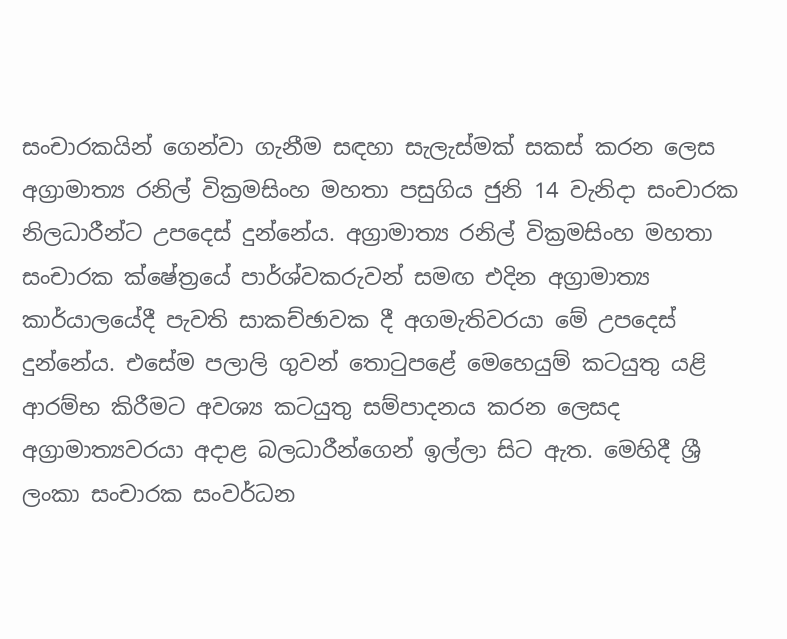සංචාරකයින් ගෙන්වා ගැනීම සඳහා සැලැස්මක් සකස් කරන ලෙස අග්‍රාමාත්‍ය රනිල් වික්‍රමසිංහ මහතා පසුගිය ජුනි 14 වැනිදා සංචාරක නිලධාරීන්ට උපදෙස් දුන්නේය. අග්‍රාමාත්‍ය රනිල් වික්‍රමසිංහ මහතා සංචාරක ක්ෂේත්‍රයේ පාර්ශ්වකරුවන් සමඟ එදින අග්‍රාමාත්‍ය කාර්යාලයේදී පැවති සාකච්ඡාවක දී අගමැතිවරයා මේ උපදෙස් දුන්නේය. එසේම පලාලි ගුවන් තොටුපළේ මෙහෙයුම් කටයුතු යළි ආරම්භ කිරීමට අවශ්‍ය කටයුතු සම්පාදනය කරන ලෙසද අග්‍රාමාත්‍යවරයා අදාළ බලධාරීන්ගෙන් ඉල්ලා සිට ඇත. මෙහිදී ශ්‍රී ලංකා සංචාරක සංවර්ධන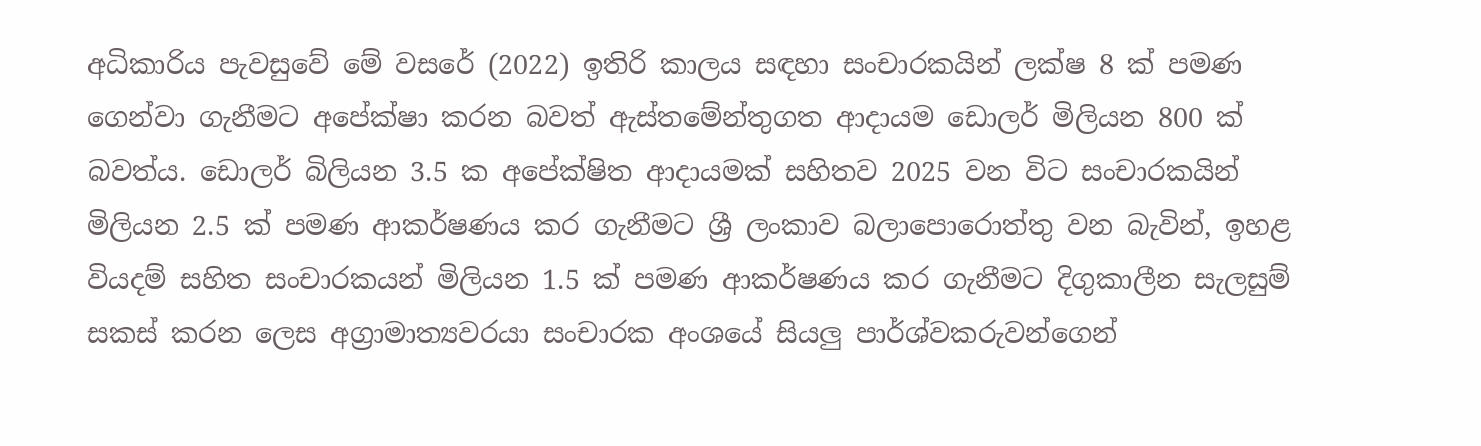අධිකාරිය පැවසුවේ මේ වසරේ (2022) ඉතිරි කාලය සඳහා සංචාරකයින් ලක්ෂ 8 ක් පමණ ගෙන්වා ගැනීමට අපේක්ෂා කරන බවත් ඇස්තමේන්තුගත ආදායම ඩොලර් මිලියන 800 ක් බවත්ය. ඩොලර් බිලියන 3.5 ක අපේක්ෂිත ආදායමක් සහිතව 2025 වන විට සංචාරකයින් මිලියන 2.5 ක් පමණ ආකර්ෂණය කර ගැනීමට ශ්‍රී ලංකාව බලාපොරොත්තු වන බැවින්, ඉහළ වියදම් සහිත සංචාරකයන් මිලියන 1.5 ක් පමණ ආකර්ෂණය කර ගැනීමට දිගුකාලීන සැලසුම් සකස් කරන ලෙස අග්‍රාමාත්‍යවරයා සංචාරක අංශයේ සියලු පාර්ශ්වකරුවන්ගෙන්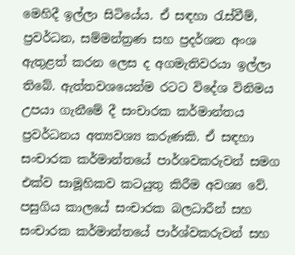මෙහිදී ඉල්ලා සිටියේය. ඒ සඳහා රැස්වීම්, ප්‍රවර්ධන, සම්මන්ත්‍රණ සහ ප්‍රදර්ශන අංශ ඇතුළත් කරන ලෙස ද අගමැතිවරයා ඉල්ලා තිබේ. ඇත්තවශයෙන්ම රටට විදේශ විනිමය උපයා ගැනීමේ දී සංචාරක කර්මාන්තය ප්‍රවර්ධනය අත්‍යවශ්‍ය කරුණකි. ඒ සඳහා සංචාරක කර්මාන්තයේ පාර්ශවකරුවන් සමග එක්ව සාමූහිකව කටයුතු කිරීම අවශ්‍ය වේ. පසුගිය කාලයේ සංචාරක බලධාරීන් සහ සංචාරක කර්මාන්තයේ පාර්ශ්වකරුවන් සහ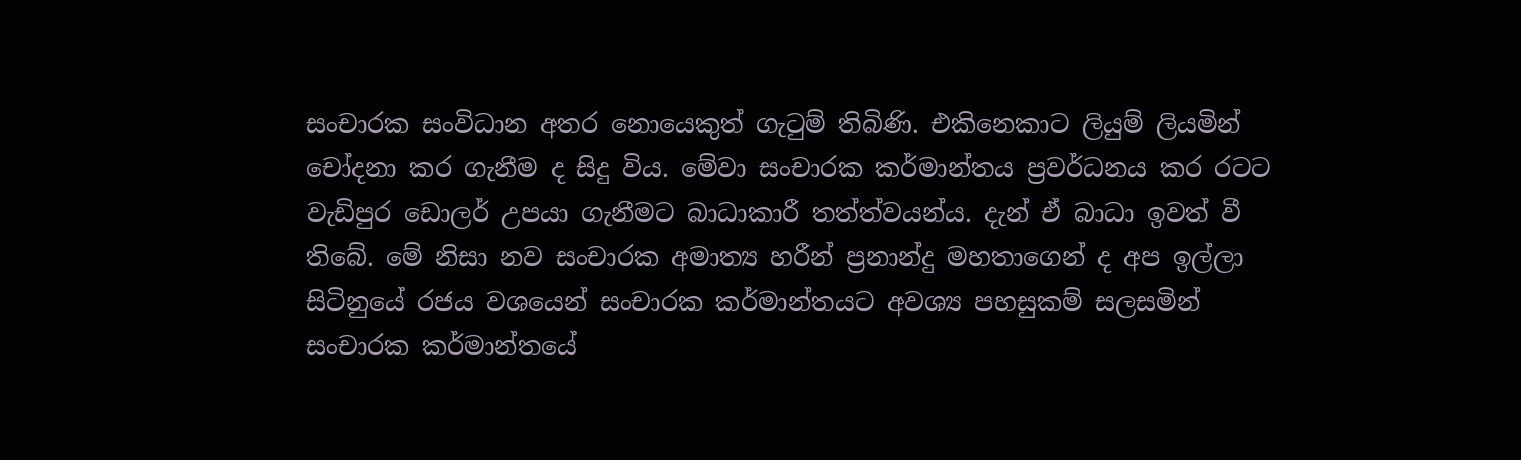සංචාරක සංවිධාන අතර නොයෙකුත් ගැටුම් තිබිණි. එකිනෙකාට ලියුම් ලියමින් චෝදනා කර ගැනීම ද සිදු විය. මේවා සංචාරක කර්මාන්තය ප්‍රවර්ධනය කර රටට වැඩිපුර ඩොලර් උපයා ගැනීමට බාධාකාරී තත්ත්වයන්ය. දැන් ඒ බාධා ඉවත් වී තිබේ. මේ නිසා නව සංචාරක අමාත්‍ය හරීන් ප්‍රනාන්දු මහතාගෙන් ද අප ඉල්ලා සිටිනුයේ රජය වශයෙන් සංචාරක කර්මාන්තයට අවශ්‍ය පහසුකම් සලසමින් සංචාරක කර්මාන්තයේ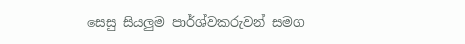සෙසු සියලුම පාර්ශ්වකරුවන් සමග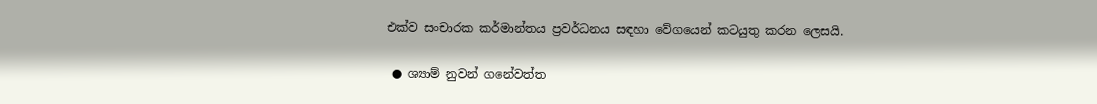එක්ව සංචාරක කර්මාන්තය ප්‍රවර්ධනය සඳහා වේගයෙන් කටයුතු කරන ලෙසයි.

 ● ශ්‍යාම් නුවන් ගනේවත්ත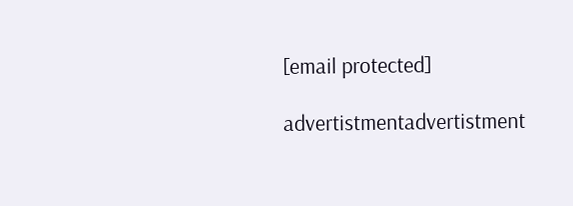[email protected]

advertistmentadvertistment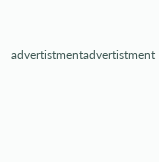advertistmentadvertistment